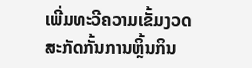ເພີ່ມທະວີຄວາມເຂັ້ມງວດ ສະກັດກັ້ນການຫຼິ້ນກິນ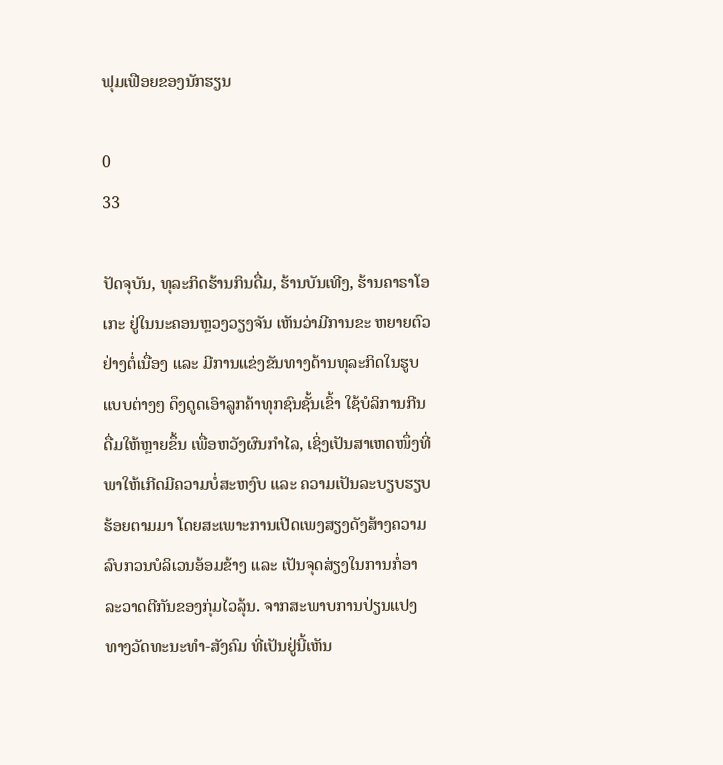ຟຸມເຟືອຍຂອງນັກຮຽນ

0
33

ປັດຈຸບັນ, ທຸລະກິດຮ້ານກິນດື່ມ, ຮ້ານບັນເທີງ, ຮ້ານຄາຣາໂອເກະ ຢູ່ໃນນະຄອນຫຼວງວຽງຈັນ ເຫັນວ່າມີການຂະ ຫຍາຍຕົວຢ່າງຕໍ່ເນື່ອງ ແລະ ມີການແຂ່ງຂັນທາງດ້ານທຸລະກິດໃນຮູບແບບຕ່າງໆ ດຶງດູດເອົາລູກຄ້າທຸກຊົນຊັ້ນເຂົ້າ ໃຊ້ບໍລິການກີນດື່ມໃຫ້ຫຼາຍຂຶ້ນ ເພື່ອຫວັງຜົນກຳໄລ, ເຊິ່ງເປັນສາເຫດໜຶ່ງທີ່ພາໃຫ້ເກີດມີຄວາມບໍ່ສະຫງົບ ແລະ ຄວາມເປັນລະບຽບຮຽບຮ້ອຍຕາມມາ ໂດຍສະເພາະການເປີດເພງສຽງດັງສ້າງຄວາມລົບກວນບໍລິເວນອ້ອມຂ້າງ ແລະ ເປັນຈຸດສ່ຽງໃນການກໍ່ອາລະວາດຕີກັນຂອງກຸ່ມໄວລຸ້ນ. ຈາກສະພາບການປ່ຽນແປງທາງວັດທະນະທຳ-ສັງຄົມ ທີ່ເປັນຢູ່ນີ້ເຫັນ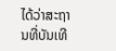ໄດ້ວ່າສະຖານທີ່ບັນເທີ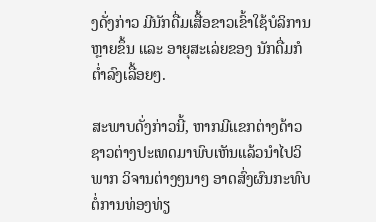ງດັ່ງກ່າວ ມີນັກດື່ມເສື້ອຂາວເຂົ້າໃຊ້ບໍລິການຫຼາຍຂຶ້ນ ແລະ ອາຍຸສະເລ່ຍຂອງ ນັກດື່ມກໍຕໍ່າລົງເລື້ອຍໆ.

ສະພາບດັ່ງກ່າວນີ້, ຫາກມີແຂກຕ່າງດ້າວຊາວຕ່າງປະເທດມາພົບເຫັນແລ້ວນຳໄປວິພາກ ວິຈານຕ່າງໆນາໆ ອາດສົ່ງຜົນກະທົບຕໍ່ການທ່ອງທ່ຽ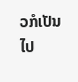ວກໍເປັນໄປ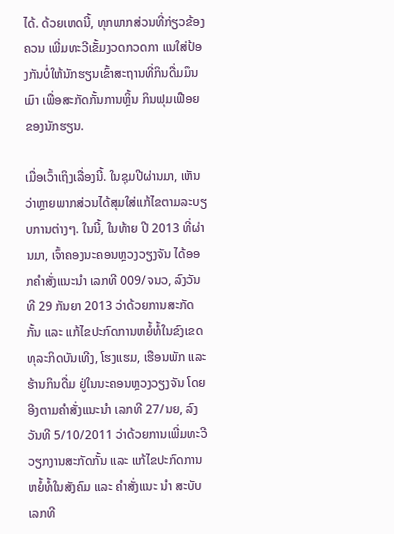ໄດ້. ດ້ວຍເຫດນີ້, ທຸກພາກສ່ວນທີ່ກ່ຽວຂ້ອງຄວນ ເພີ່ມທະວີເຂັ້ມງວດກວດກາ ແນໃສ່ປ້ອງກັນບໍ່ໃຫ້ນັກຮຽນເຂົ້າສະຖານທີ່ກິນດື່ມມຶນເມົາ ເພື່ອສະກັດກັ້ນການຫຼິ້ນ ກິນຟຸມເຟືອຍຂອງນັກຮຽນ.

ເມື່ອເວົ້າເຖິງເລື່ອງນີ້. ໃນຊຸມປີຜ່ານມາ, ເຫັນວ່າຫຼາຍພາກສ່ວນໄດ້ສຸມໃສ່ແກ້ໄຂຕາມລະບຽບການຕ່າງໆ. ໃນນີ້, ໃນທ້າຍ ປີ 2013 ທີ່ຜ່ານມາ, ເຈົ້າຄອງນະຄອນຫຼວງວຽງຈັນ ໄດ້ອອກຄໍາສັ່ງແນະນໍາ ເລກທີ 009/ຈນວ, ລົງວັນທີ 29 ກັນຍາ 2013 ວ່າດ້ວຍການສະກັດກັ້ນ ແລະ ແກ້ໄຂປະກົດການຫຍໍ້ທໍ້ໃນຂົງເຂດທຸລະກິດບັນເທີງ, ໂຮງແຮມ, ເຮືອນພັກ ແລະ ຮ້ານກິນດື່ມ ຢູ່ໃນນະຄອນຫຼວງວຽງຈັນ ໂດຍອີງຕາມຄຳສັ່ງແນະນຳ ເລກທີ 27/ນຍ, ລົງວັນທີ 5/10/2011 ວ່າດ້ວຍການເພີ່ມທະວີວຽກງານສະກັດກັ້ນ ແລະ ແກ້ໄຂປະກົດການຫຍໍ້ທໍ້ໃນສັງຄົມ ແລະ ຄຳສັ່ງແນະ ນຳ ສະບັບເລກທີ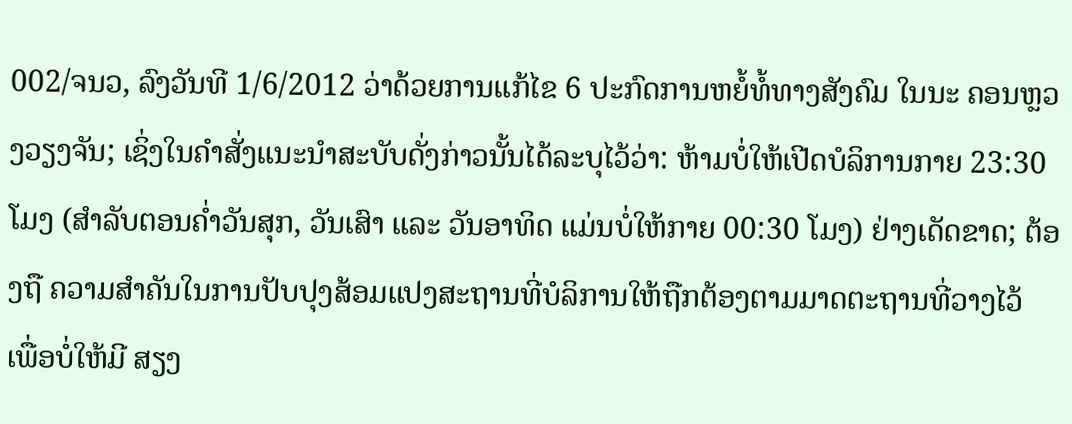002/ຈນວ, ລົງວັນທີ 1/6/2012 ວ່າດ້ວຍການແກ້ໄຂ 6 ປະກົດການຫຍໍ້ທໍ້ທາງສັງຄົມ ໃນນະ ຄອນຫຼວງວຽງຈັນ; ເຊິ່ງໃນຄຳສັ່ງແນະນຳສະບັບດັ່ງກ່າວນັ້ນໄດ້ລະບຸໄວ້ວ່າ: ຫ້າມບໍ່ໃຫ້ເປີດບໍລິການກາຍ 23:30 ໂມງ (ສຳລັບຕອນຄ່ຳວັນສຸກ, ວັນເສົາ ແລະ ວັນອາທິດ ແມ່ນບໍ່ໃຫ້ກາຍ 00:30 ໂມງ) ຢ່າງເດັດຂາດ; ຕ້ອງຖື ຄວາມສຳຄັນໃນການປັບປຸງສ້ອມແປງສະຖານທີ່ບໍລິການໃຫ້ຖືກຕ້ອງຕາມມາດຕະຖານທີ່ວາງໄວ້ ເພື່ອບໍ່ໃຫ້ມີ ສຽງ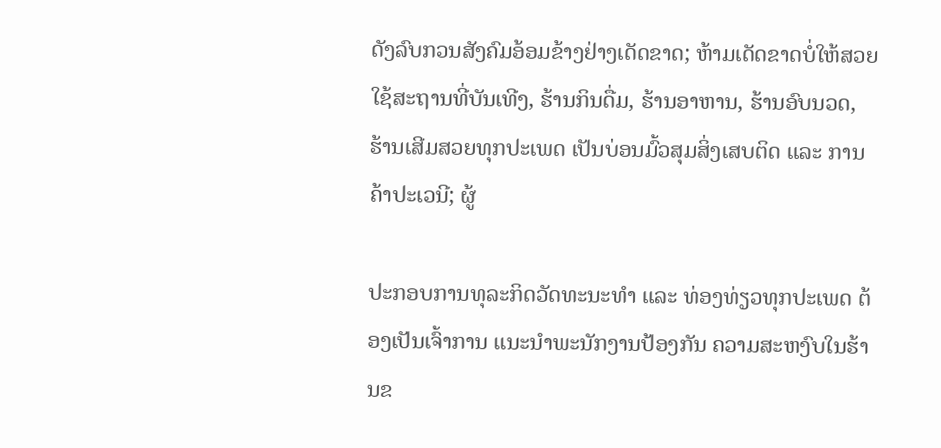ດັງລົບກວນສັງຄົມອ້ອມຂ້າງຢ່າງເດັດຂາດ; ຫ້າມເດັດຂາດບໍ່ໃຫ້ສວຍໃຊ້ສະຖານທີ່ບັນເທີງ, ຮ້ານກິນດື່ມ, ຮ້ານອາຫານ, ຮ້ານອົບນວດ, ຮ້ານເສີມສວຍທຸກປະເພດ ເປັນບ່ອນມົ້ວສຸມສິ່ງເສບຕິດ ແລະ ການຄ້າປະເວນີ; ຜູ້

ປະກອບການທຸລະກິດວັດທະນະທຳ ແລະ ທ່ອງທ່ຽວທຸກປະເພດ ຕ້ອງເປັນເຈົ້າການ ແນະນໍາພະນັກງານປ້ອງກັນ ຄວາມສະຫງົບໃນຮ້ານຂ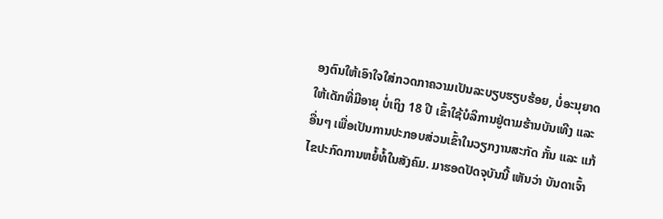ອງຕົນໃຫ້ເອົາໃຈໃສ່ກວດກາຄວາມເປັນລະບຽບຮຽບຮ້ອຍ, ບໍ່ອະນຸຍາດໃຫ້ເດັກທີ່ມີອາຍຸ ບໍ່ເຖິງ 18 ປີ ເຂົ້າໃຊ້ບໍລິການຢູ່ຕາມຮ້ານບັນເທີງ ແລະອື່ນໆ ເພື່ອເປັນການປະກອບສ່ວນເຂົ້າໃນວຽກງານສະກັດ ກັ້ນ ແລະ ແກ້ໄຂປະກົດການຫຍໍ້ທໍ້ໃນສັງຄົມ. ມາຮອດປັດຈຸບັນນີ້ ເຫັນວ່າ ບັນດາເຈົ້າ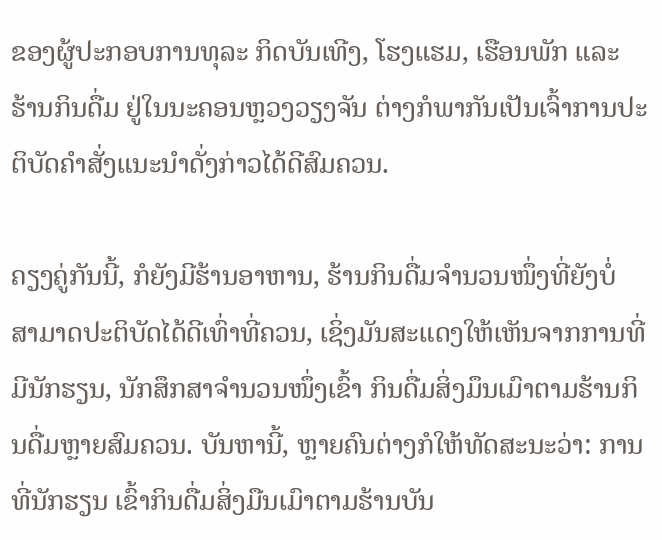ຂອງຜູ້ປະກອບການທຸລະ ກິດບັນເທີງ, ໂຮງແຮມ, ເຮືອນພັກ ແລະ ຮ້ານກິນດື່ມ ຢູ່ໃນນະຄອນຫຼວງວຽງຈັນ ຕ່າງກໍພາກັນເປັນເຈົ້າການປະ ຕິບັດຄໍາສັ່ງແນະນຳດັ່ງກ່າວໄດ້ດີສົມຄວນ.

ຄຽງຄູ່ກັນນີ້, ກໍຍັງມີຮ້ານອາຫານ, ຮ້ານກິນດື່ມຈຳນວນໜຶ່ງທີ່ຍັງບໍ່ ສາມາດປະຕິບັດໄດ້ດີເທົ່າທີ່ຄວນ, ເຊິ່ງມັນສະແດງໃຫ້ເຫັນຈາກການທີ່ມີນັກຮຽນ, ນັກສຶກສາຈຳນວນໜຶ່ງເຂົ້າ ກິນດື່ມສິ່ງມຶນເມົາຕາມຮ້ານກິນດື່ມຫຼາຍສົມຄວນ. ບັນຫານີ້, ຫຼາຍຄົນຕ່າງກໍໃຫ້ທັດສະນະວ່າ: ການທີ່ນັກຮຽນ ເຂົ້າກິນດື່ມສິ່ງມືນເມົາຕາມຮ້ານບັນ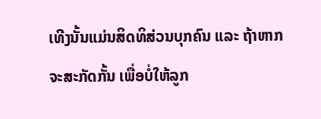ເທີງນັ້ນແມ່ນສິດທິສ່ວນບຸກຄົນ ແລະ ຖ້າຫາກຈະສະກັດກັ້ນ ເພື່ອບໍ່ໃຫ້ລູກ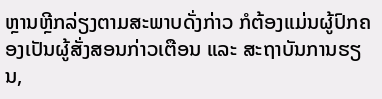ຫຼານຫຼີກລ່ຽງຕາມສະພາບດັ່ງກ່າວ ກໍຕ້ອງແມ່ນຜູ້ປົກຄອງເປັນຜູ້ສັ່ງສອນກ່າວເຕືອນ ແລະ ສະຖາບັນການຮຽນ,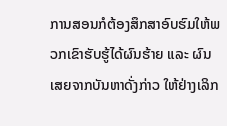ການສອນກໍຕ້ອງສຶກສາອົບຮົມໃຫ້ພວກເຂົາຮັບຮູ້ໄດ້ຜົນຮ້າຍ ແລະ ຜົນເສຍຈາກບັນຫາດັ່ງກ່າວ ໃຫ້ຢ່າງເລິກ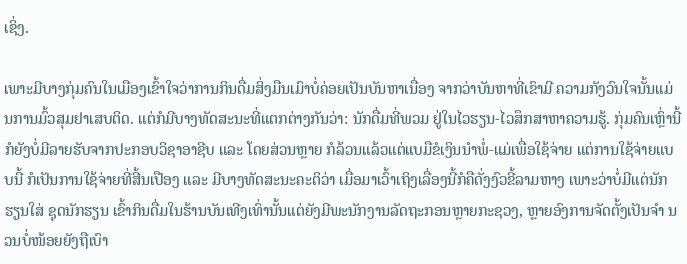ເຊິ່ງ.

ເພາະມີບາງກຸ່ມຄົນໃນເມືອງເຂົ້າໃຈວ່າການກິນດື່ມສິ່ງມືນເມົາບໍ່ຄ່ອຍເປັນບັນຫາເນື່ອງ ຈາກວ່າບັນຫາທີ່ເຂົາມີ ຄວາມກັງວົນໃຈນັ້ນແມ່ນການມົ້ວສຸມຢາເສບຕິດ. ແຕ່ກໍມີບາງທັດສະນະທີ່ແຕກຕ່າງກັນວ່າ: ນັກດື່ມທີ່ພວມ ຢູ່ໃນໄວຮຽນ-ໄວສຶກສາຫາຄວາມຮູ້. ກຸ່ມຄົນເຫຼົ່ານີ້ກໍຍັງບໍ່ມີລາຍຮັບຈາກປະກອບວິຊາອາຊີບ ແລະ ໂດຍສ່ວນຫຼາຍ ກໍລ້ວນແລ້ວແຕ່ແບມືຂໍເງິນນຳພໍ່-ແມ່ເພື່ອໃຊ້ຈ່າຍ ແຕ່ການໃຊ້ຈ່າຍແບບນີ້ ກໍເປັນການໃຊ້ຈ່າຍທີ່ສີ້ນເປືອງ ແລະ ມີບາງທັດສະນະຄະຕິວ່າ ເມື່ອມາເວົ້າເຖິງເລື່ອງນີ້ກໍຄືດັ່ງງົວຂີ້ລາມຫາງ ເພາະວ່າບໍ່ມີແຕ່ນັກຮຽນໃສ່ ຊຸດນັກຮຽນ ເຂົ້າກິນດື່ມໃນຮ້ານບັນເທີງເທົ່ານັ້ນແຕ່ຍັງມີພະນັກງານລັດຖະກອນຫຼາຍກະຊວງ, ຫຼາຍອົງການຈັດຕັ້ງເປັນຈຳ ນວນບໍ່ໜ້ອຍຍັງຖືເບົາ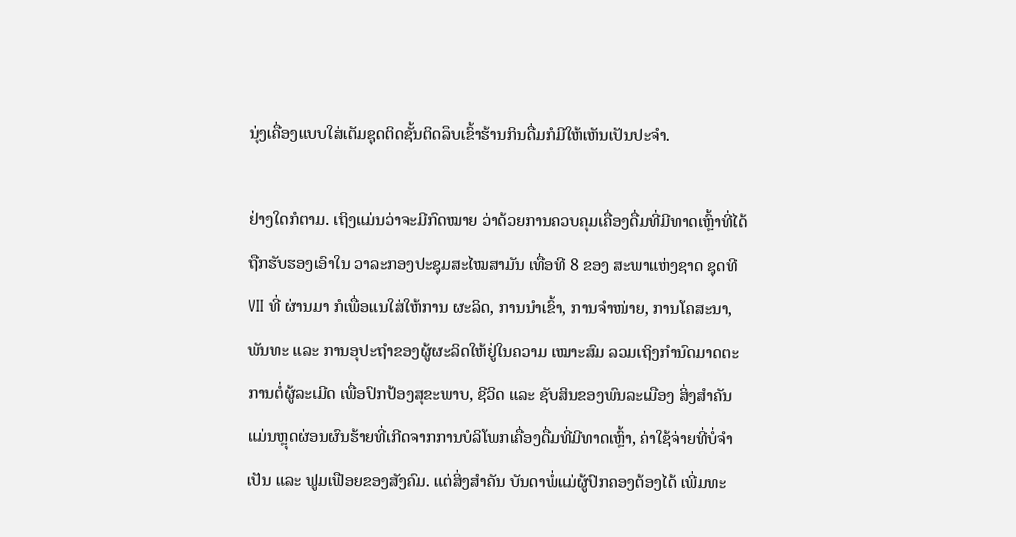ນຸ່ງເຄື່ອງແບບໃສ່ເຕັມຊຸດຕິດຊັ້ນຕິດລຶບເຂົ້າຮ້ານກິນດື່ມກໍມີໃຫ້ເຫັນເປັນປະຈຳ.

ຢ່າງໃດກໍຕາມ. ເຖິງແມ່ນວ່າຈະມີກົດໝາຍ ວ່າດ້ວຍການຄວບຄຸມເຄື່ອງດື່ມທີ່ມີທາດເຫຼົ້າທີ່ໄດ້ຖືກຮັບຮອງເອົາໃນ ວາລະກອງປະຊຸມສະໄໝສາມັນ ເທື່ອທີ 8 ຂອງ ສະພາແຫ່ງຊາດ ຊຸດທີ VII ທີ່ ຜ່ານມາ ກໍເພື່ອແນໃສ່ໃຫ້ການ ຜະລິດ, ການນຳເຂົ້າ, ການຈຳໜ່າຍ, ການໂຄສະນາ, ພັນທະ ແລະ ການອຸປະຖຳຂອງຜູ້ຜະລິດໃຫ້ຢູ່ໃນຄວາມ ເໝາະສົມ ລວມເຖິງກຳນົດມາດຕະການຕໍ່ຜູ້ລະເມີດ ເພື່ອປົກປ້ອງສຸຂະພາບ, ຊີວິດ ແລະ ຊັບສິນຂອງພົນລະເມືອງ ສິ່ງສຳຄັນແມ່ນຫຼຸດຜ່ອນຜົນຮ້າຍທີ່ເກີດຈາກການບໍລິໂພກເຄື່ອງດື່ມທີ່ມີທາດເຫຼົ້າ, ຄ່າໃຊ້ຈ່າຍທີ່ບໍ່ຈຳເປັນ ແລະ ຟູມເຟືອຍຂອງສັງຄົມ. ແຕ່ສິ່ງສຳຄັນ ບັນດາພໍ່ແມ່ຜູ້ປົກຄອງຕ້ອງໄດ້ ເພີ່ມທະ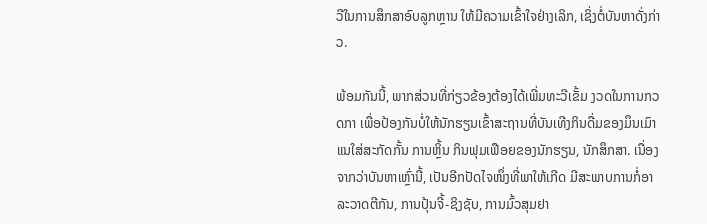ວີໃນການສຶກສາອົບລູກຫຼານ ໃຫ້ມີຄວາມເຂົ້າໃຈຢ່າງເລິກ, ເຊິ່ງຕໍ່ບັນຫາດັ່ງກ່າວ.

ພ້ອມກັນນີ້, ພາກສ່ວນທີ່ກ່ຽວຂ້ອງຕ້ອງໄດ້ເພີ່ມທະວີເຂັ້ມ ງວດໃນການກວດກາ ເພື່ອປ້ອງກັນບໍ່ໃຫ້ນັກຮຽນເຂົ້າສະຖານທີ່ບັນເທີງກິນດື່ມຂອງມຶນເມົາ ແນໃສ່ສະກັດກັ້ນ ການຫຼິ້ນ ກິນຟຸມເຟືອຍຂອງນັກຮຽນ, ນັກສຶກສາ. ເນື່ອງຈາກວ່າບັນຫາເຫຼົ່ານີ້, ເປັນອີກປັດໄຈໜຶ່ງທີ່ພາໃຫ້ເກີດ ມີສະພາບການກໍ່ອາລະວາດຕີກັນ, ການປຸ້ນຈີ້-ຊິງຊັບ, ການມົ້ວສຸມຢາ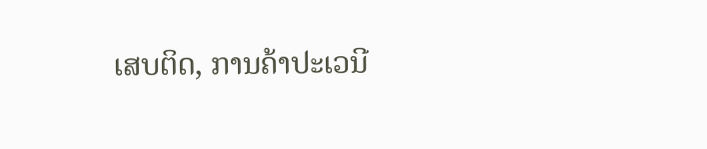ເສບຕິດ, ການຄ້າປະເວນີ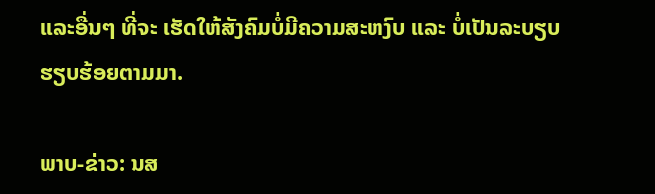ແລະອື່ນໆ ທີ່ຈະ ເຮັດໃຫ້ສັງຄົມບໍ່ມີຄວາມສະຫງົບ ແລະ ບໍ່ເປັນລະບຽບຮຽບຮ້ອຍຕາມມາ.

ພາບ-ຂ່າວ: ນສ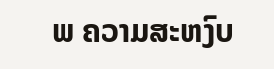ພ ຄວາມສະຫງົບ